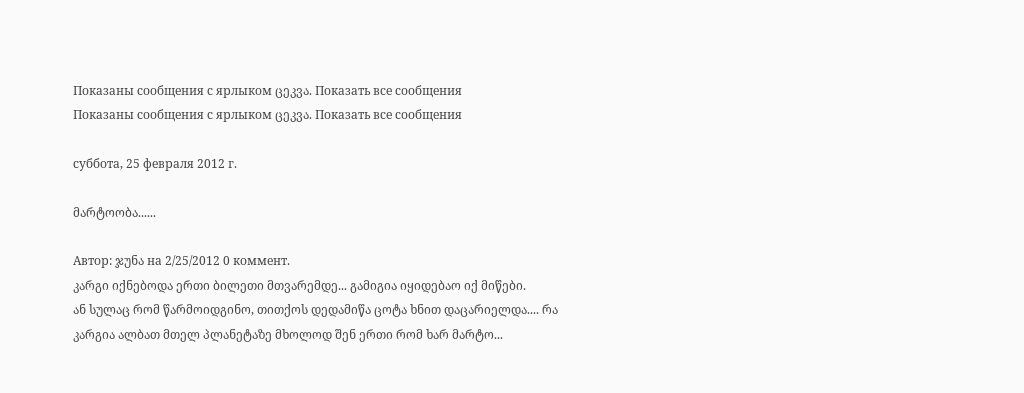Показаны сообщения с ярлыком ცეკვა. Показать все сообщения
Показаны сообщения с ярлыком ცეკვა. Показать все сообщения

суббота, 25 февраля 2012 г.

მარტოობა......

Автор: ჯუნა на 2/25/2012 0 коммент.
კარგი იქნებოდა ერთი ბილეთი მთვარემდე... გამიგია იყიდებაო იქ მიწები.
ან სულაც რომ წარმოიდგინო, თითქოს დედამიწა ცოტა ხნით დაცარიელდა.... რა კარგია ალბათ მთელ პლანეტაზე მხოლოდ შენ ერთი რომ ხარ მარტო...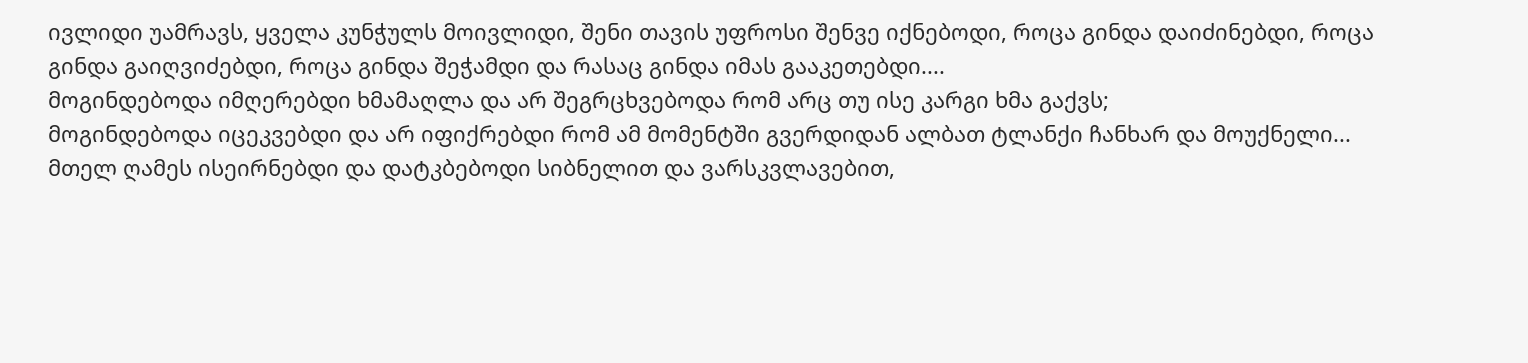ივლიდი უამრავს, ყველა კუნჭულს მოივლიდი, შენი თავის უფროსი შენვე იქნებოდი, როცა გინდა დაიძინებდი, როცა გინდა გაიღვიძებდი, როცა გინდა შეჭამდი და რასაც გინდა იმას გააკეთებდი....
მოგინდებოდა იმღერებდი ხმამაღლა და არ შეგრცხვებოდა რომ არც თუ ისე კარგი ხმა გაქვს;
მოგინდებოდა იცეკვებდი და არ იფიქრებდი რომ ამ მომენტში გვერდიდან ალბათ ტლანქი ჩანხარ და მოუქნელი...
მთელ ღამეს ისეირნებდი და დატკბებოდი სიბნელით და ვარსკვლავებით,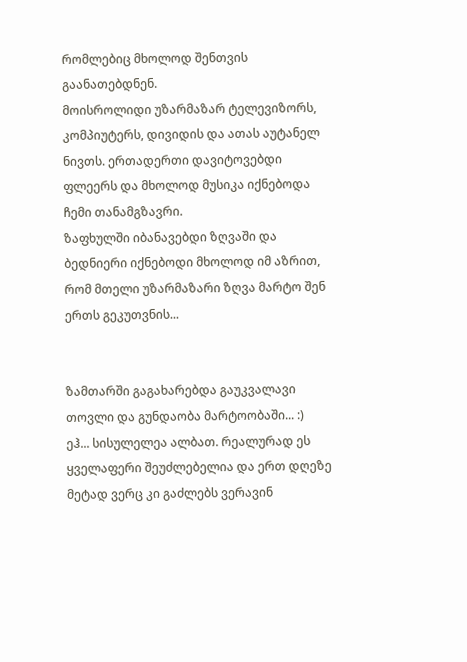რომლებიც მხოლოდ შენთვის გაანათებდნენ.
მოისროლიდი უზარმაზარ ტელევიზორს, კომპიუტერს, დივიდის და ათას აუტანელ ნივთს. ერთადერთი დავიტოვებდი ფლეერს და მხოლოდ მუსიკა იქნებოდა ჩემი თანამგზავრი.
ზაფხულში იბანავებდი ზღვაში და ბედნიერი იქნებოდი მხოლოდ იმ აზრით, რომ მთელი უზარმაზარი ზღვა მარტო შენ ერთს გეკუთვნის...


ზამთარში გაგახარებდა გაუკვალავი თოვლი და გუნდაობა მარტოობაში... :)
ეჰ... სისულელეა ალბათ. რეალურად ეს ყველაფერი შეუძლებელია და ერთ დღეზე მეტად ვერც კი გაძლებს ვერავინ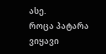ასე.
როცა პატარა ვიყავი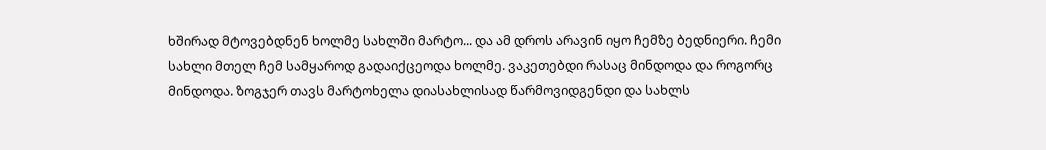ხშირად მტოვებდნენ ხოლმე სახლში მარტო... და ამ დროს არავინ იყო ჩემზე ბედნიერი. ჩემი სახლი მთელ ჩემ სამყაროდ გადაიქცეოდა ხოლმე. ვაკეთებდი რასაც მინდოდა და როგორც მინდოდა. ზოგჯერ თავს მარტოხელა დიასახლისად წარმოვიდგენდი და სახლს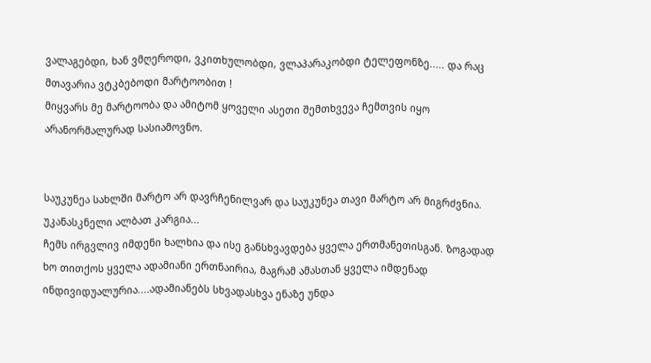ვალაგებდი, ხან ვმღეროდი, ვკითხულობდი, ვლაპარაკობდი ტელეფონზე..... და რაც მთავარია ვტკბებოდი მარტოობით !
მიყვარს მე მარტოობა და ამიტომ ყოველი ასეთი შემთხვევა ჩემთვის იყო არანორმალურად სასიამოვნო.


საუკუნეა სახლში მარტო არ დავრჩენილვარ და საუკუნეა თავი მარტო არ მიგრძვნია. უკანასკნელი ალბათ კარგია...
ჩემს ირგვლივ იმდენი ხალხია და ისე განსხვავდება ყველა ერთმანეთისგან. ზოგადად ხო თითქოს ყველა ადამიანი ერთნაირია, მაგრამ ამასთან ყველა იმდენად ინდივიდუალურია....ადამიანებს სხვადასხვა ენაზე უნდა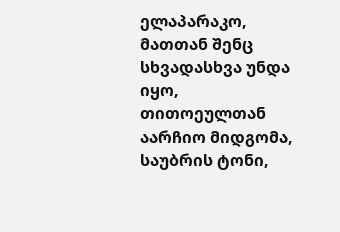ელაპარაკო, მათთან შენც სხვადასხვა უნდა იყო, თითოეულთან აარჩიო მიდგომა, საუბრის ტონი,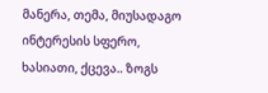მანერა, თემა, მიუსადაგო ინტერესის სფერო, ხასიათი, ქცევა.. ზოგს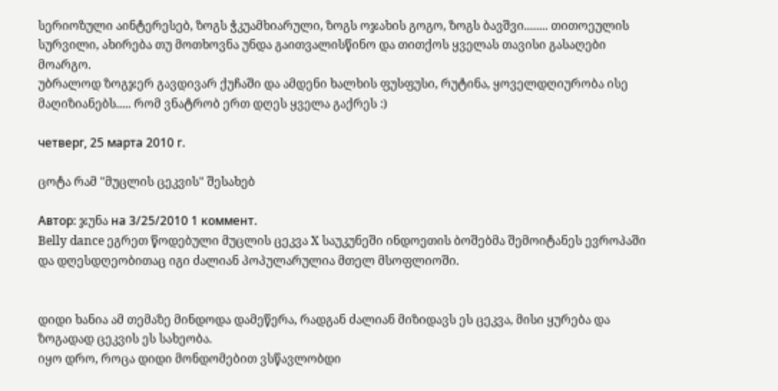სერიოზული აინტერესებ, ზოგს ჭკუამხიარული, ზოგს ოჯახის გოგო, ზოგს ბავშვი........ თითოეულის სურვილი, ახირება თუ მოთხოვნა უნდა გაითვალისწინო და თითქოს ყველას თავისი გასაღები მოარგო.
უბრალოდ ზოგჯერ გავდივარ ქუჩაში და ამდენი ხალხის ფუსფუსი, რუტინა, ყოველდღიურობა ისე მაღიზიანებს..... რომ ვნატრობ ერთ დღეს ყველა გაქრეს :)

четверг, 25 марта 2010 г.

ცოტა რამ "მუცლის ცეკვის" შესახებ

Автор: ჯუნა на 3/25/2010 1 коммент.
Belly dance ეგრეთ წოდებული მუცლის ცეკვა X საუკუნეში ინდოეთის ბოშებმა შემოიტანეს ევროპაში და დღესდღეობითაც იგი ძალიან პოპულარულია მთელ მსოფლიოში.


დიდი ხანია ამ თემაზე მინდოდა დამეწერა, რადგან ძალიან მიზიდავს ეს ცეკვა, მისი ყურება და ზოგადად ცეკვის ეს სახეობა.
იყო დრო, როცა დიდი მონდომებით ვსწავლობდი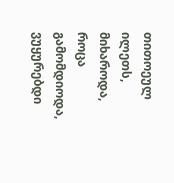თითოეულ ილეთს, მიხაროდა, როცა გამომდიოდა, ვუყურებდი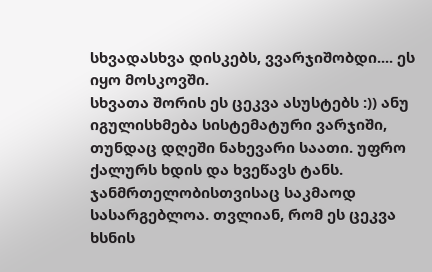სხვადასხვა დისკებს, ვვარჯიშობდი.... ეს იყო მოსკოვში.
სხვათა შორის ეს ცეკვა ასუსტებს :)) ანუ იგულისხმება სისტემატური ვარჯიში, თუნდაც დღეში ნახევარი საათი. უფრო ქალურს ხდის და ხვეწავს ტანს. ჯანმრთელობისთვისაც საკმაოდ სასარგებლოა. თვლიან, რომ ეს ცეკვა ხსნის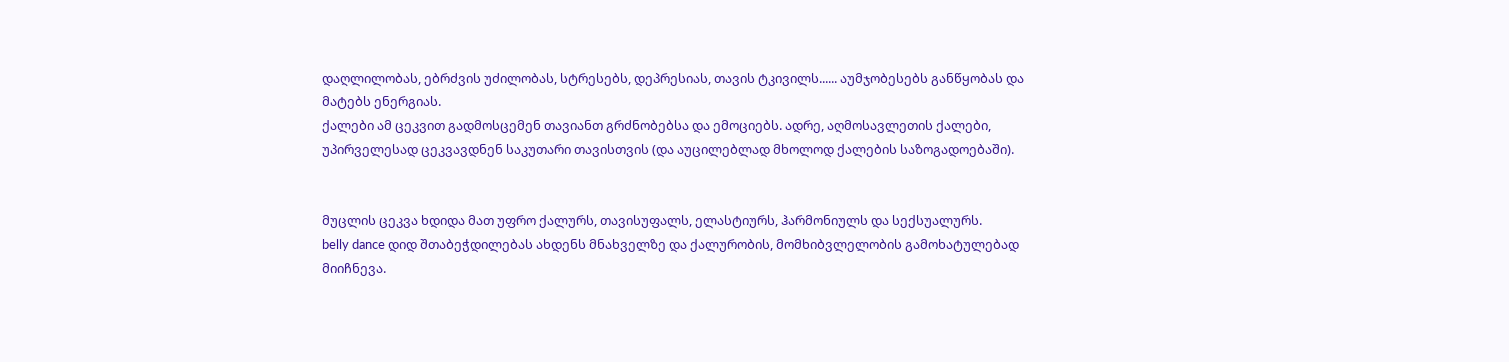დაღლილობას, ებრძვის უძილობას, სტრესებს, დეპრესიას, თავის ტკივილს...... აუმჯობესებს განწყობას და მატებს ენერგიას.
ქალები ამ ცეკვით გადმოსცემენ თავიანთ გრძნობებსა და ემოციებს. ადრე, აღმოსავლეთის ქალები, უპირველესად ცეკვავდნენ საკუთარი თავისთვის (და აუცილებლად მხოლოდ ქალების საზოგადოებაში).


მუცლის ცეკვა ხდიდა მათ უფრო ქალურს, თავისუფალს, ელასტიურს, ჰარმონიულს და სექსუალურს.
belly dance დიდ შთაბეჭდილებას ახდენს მნახველზე და ქალურობის, მომხიბვლელობის გამოხატულებად მიიჩნევა.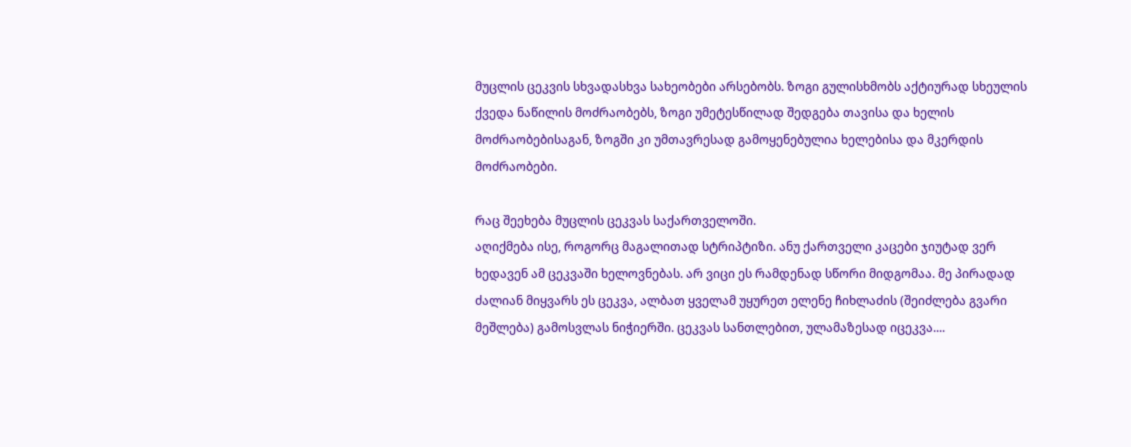მუცლის ცეკვის სხვადასხვა სახეობები არსებობს. ზოგი გულისხმობს აქტიურად სხეულის ქვედა ნაწილის მოძრაობებს, ზოგი უმეტესწილად შედგება თავისა და ხელის მოძრაობებისაგან, ზოგში კი უმთავრესად გამოყენებულია ხელებისა და მკერდის მოძრაობები.

რაც შეეხება მუცლის ცეკვას საქართველოში.
აღიქმება ისე, როგორც მაგალითად სტრიპტიზი. ანუ ქართველი კაცები ჯიუტად ვერ ხედავენ ამ ცეკვაში ხელოვნებას. არ ვიცი ეს რამდენად სწორი მიდგომაა. მე პირადად ძალიან მიყვარს ეს ცეკვა, ალბათ ყველამ უყურეთ ელენე ჩიხლაძის (შეიძლება გვარი მეშლება) გამოსვლას ნიჭიერში. ცეკვას სანთლებით, ულამაზესად იცეკვა....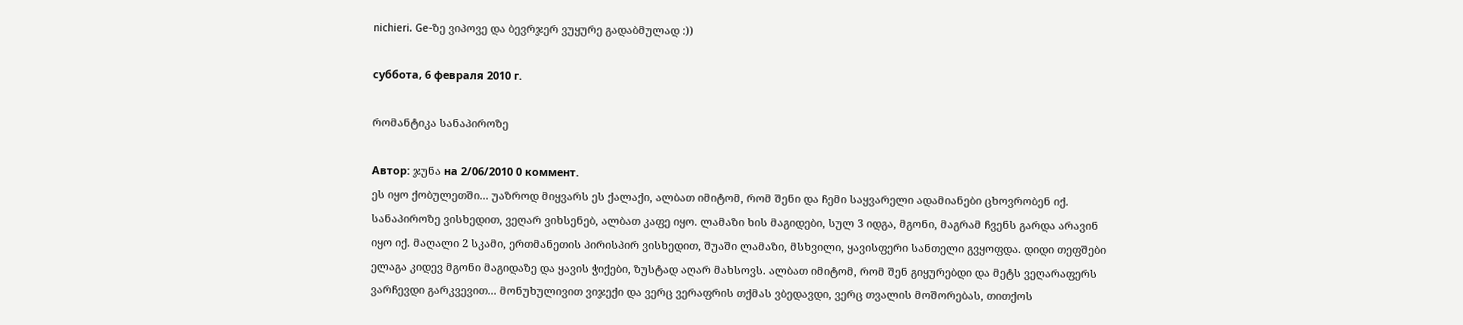nichieri. Ge-ზე ვიპოვე და ბევრჯერ ვუყურე გადაბმულად :))

суббота, 6 февраля 2010 г.

რომანტიკა სანაპიროზე

Автор: ჯუნა на 2/06/2010 0 коммент.
ეს იყო ქობულეთში... უაზროდ მიყვარს ეს ქალაქი, ალბათ იმიტომ, რომ შენი და ჩემი საყვარელი ადამიანები ცხოვრობენ იქ.
სანაპიროზე ვისხედით, ვეღარ ვიხსენებ, ალბათ კაფე იყო. ლამაზი ხის მაგიდები, სულ 3 იდგა, მგონი, მაგრამ ჩვენს გარდა არავინ იყო იქ. მაღალი 2 სკამი, ერთმანეთის პირისპირ ვისხედით, შუაში ლამაზი, მსხვილი, ყავისფერი სანთელი გვყოფდა. დიდი თეფშები ელაგა კიდევ მგონი მაგიდაზე და ყავის ჭიქები, ზუსტად აღარ მახსოვს. ალბათ იმიტომ, რომ შენ გიყურებდი და მეტს ვეღარაფერს ვარჩევდი გარკვევით... მონუხულივით ვიჯექი და ვერც ვერაფრის თქმას ვბედავდი, ვერც თვალის მოშორებას, თითქოს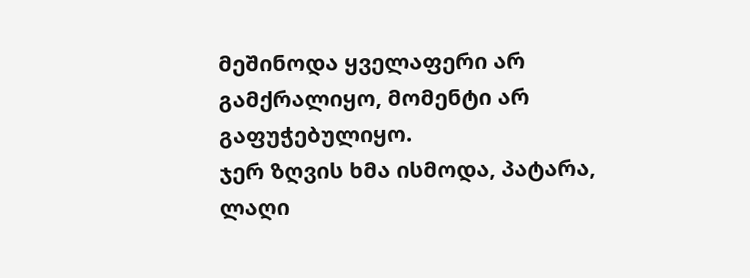მეშინოდა ყველაფერი არ გამქრალიყო, მომენტი არ გაფუჭებულიყო.
ჯერ ზღვის ხმა ისმოდა, პატარა, ლაღი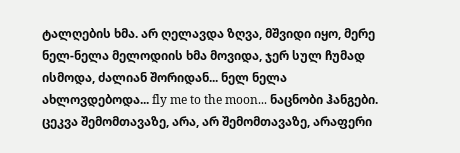ტალღების ხმა. არ ღელავდა ზღვა, მშვიდი იყო, მერე ნელ-ნელა მელოდიის ხმა მოვიდა, ჯერ სულ ჩუმად ისმოდა, ძალიან შორიდან... ნელ ნელა ახლოვდებოდა... fly me to the moon... ნაცნობი ჰანგები. ცეკვა შემომთავაზე, არა, არ შემომთავაზე, არაფერი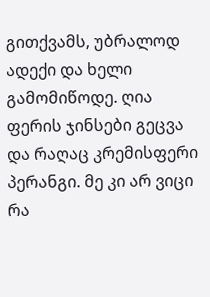გითქვამს, უბრალოდ ადექი და ხელი გამომიწოდე. ღია ფერის ჯინსები გეცვა და რაღაც კრემისფერი პერანგი. მე კი არ ვიცი რა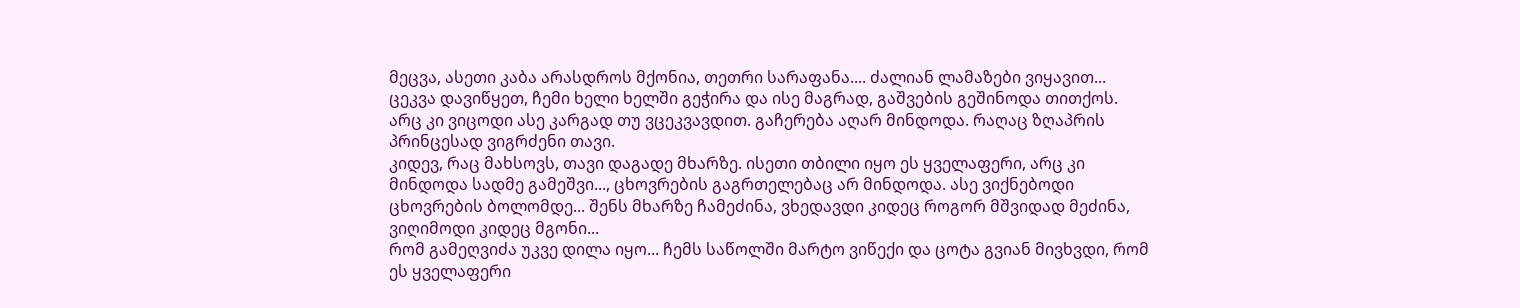მეცვა, ასეთი კაბა არასდროს მქონია, თეთრი სარაფანა.... ძალიან ლამაზები ვიყავით... ცეკვა დავიწყეთ, ჩემი ხელი ხელში გეჭირა და ისე მაგრად, გაშვების გეშინოდა თითქოს. არც კი ვიცოდი ასე კარგად თუ ვცეკვავდით. გაჩერება აღარ მინდოდა. რაღაც ზღაპრის პრინცესად ვიგრძენი თავი.
კიდევ, რაც მახსოვს, თავი დაგადე მხარზე. ისეთი თბილი იყო ეს ყველაფერი, არც კი მინდოდა სადმე გამეშვი..., ცხოვრების გაგრთელებაც არ მინდოდა. ასე ვიქნებოდი ცხოვრების ბოლომდე... შენს მხარზე ჩამეძინა, ვხედავდი კიდეც როგორ მშვიდად მეძინა, ვიღიმოდი კიდეც მგონი...
რომ გამეღვიძა უკვე დილა იყო... ჩემს საწოლში მარტო ვიწექი და ცოტა გვიან მივხვდი, რომ ეს ყველაფერი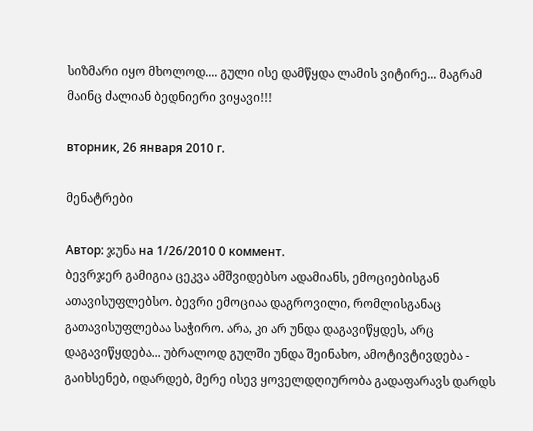სიზმარი იყო მხოლოდ.... გული ისე დამწყდა ლამის ვიტირე... მაგრამ მაინც ძალიან ბედნიერი ვიყავი!!!

вторник, 26 января 2010 г.

მენატრები

Автор: ჯუნა на 1/26/2010 0 коммент.
ბევრჯერ გამიგია ცეკვა ამშვიდებსო ადამიანს, ემოციებისგან ათავისუფლებსო. ბევრი ემოციაა დაგროვილი, რომლისგანაც გათავისუფლებაა საჭირო. არა, კი არ უნდა დაგავიწყდეს, არც დაგავიწყდება... უბრალოდ გულში უნდა შეინახო, ამოტივტივდება - გაიხსენებ, იდარდებ, მერე ისევ ყოველდღიურობა გადაფარავს დარდს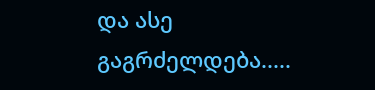და ასე გაგრძელდება.....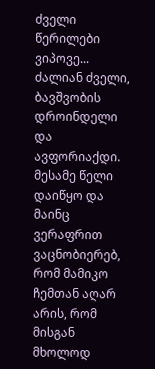ძველი წერილები ვიპოვე... ძალიან ძველი, ბავშვობის დროინდელი და ავფორიაქდი.
მესამე წელი დაიწყო და მაინც ვერაფრით ვაცნობიერებ, რომ მამიკო ჩემთან აღარ არის, რომ მისგან მხოლოდ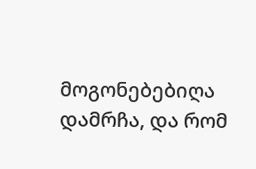მოგონებებიღა დამრჩა, და რომ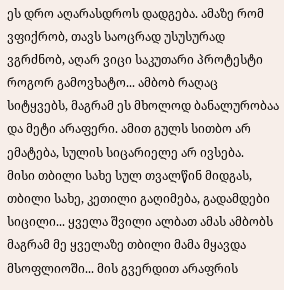ეს დრო აღარასდროს დადგება. ამაზე რომ ვფიქრობ, თავს საოცრად უსუსურად ვგრძნობ, აღარ ვიცი საკუთარი პროტესტი როგორ გამოვხატო... ამბობ რაღაც სიტყვებს, მაგრამ ეს მხოლოდ ბანალურობაა და მეტი არაფერი. ამით გულს სითბო არ ემატება, სულის სიცარიელე არ ივსება.
მისი თბილი სახე სულ თვალწინ მიდგას, თბილი სახე, კეთილი გაღიმება, გადამდები სიცილი... ყველა შვილი ალბათ ამას ამბობს მაგრამ მე ყველაზე თბილი მამა მყავდა მსოფლიოში... მის გვერდით არაფრის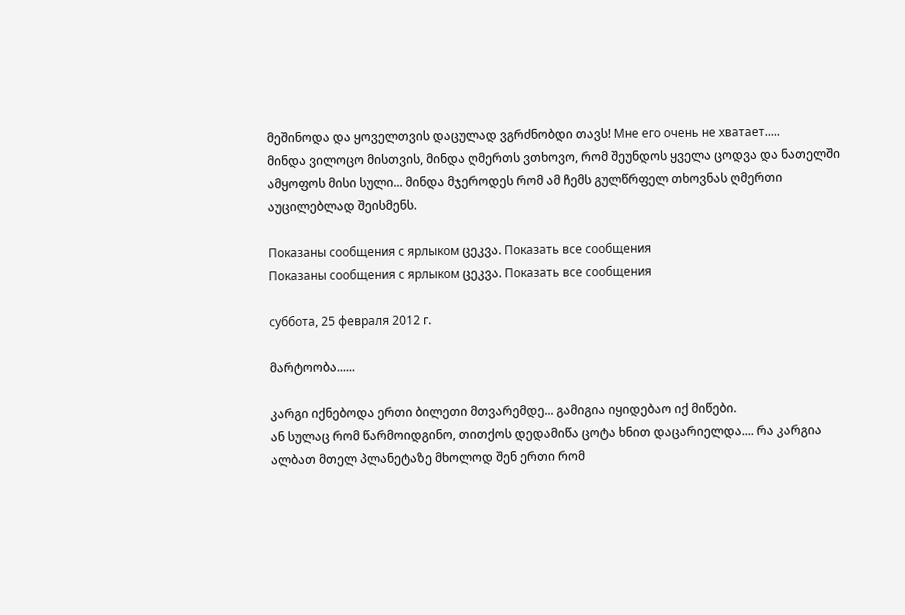მეშინოდა და ყოველთვის დაცულად ვგრძნობდი თავს! Мне его очень не хватает.....
მინდა ვილოცო მისთვის, მინდა ღმერთს ვთხოვო, რომ შეუნდოს ყველა ცოდვა და ნათელში ამყოფოს მისი სული... მინდა მჯეროდეს რომ ამ ჩემს გულწრფელ თხოვნას ღმერთი აუცილებლად შეისმენს.

Показаны сообщения с ярлыком ცეკვა. Показать все сообщения
Показаны сообщения с ярлыком ცეკვა. Показать все сообщения

суббота, 25 февраля 2012 г.

მარტოობა......

კარგი იქნებოდა ერთი ბილეთი მთვარემდე... გამიგია იყიდებაო იქ მიწები.
ან სულაც რომ წარმოიდგინო, თითქოს დედამიწა ცოტა ხნით დაცარიელდა.... რა კარგია ალბათ მთელ პლანეტაზე მხოლოდ შენ ერთი რომ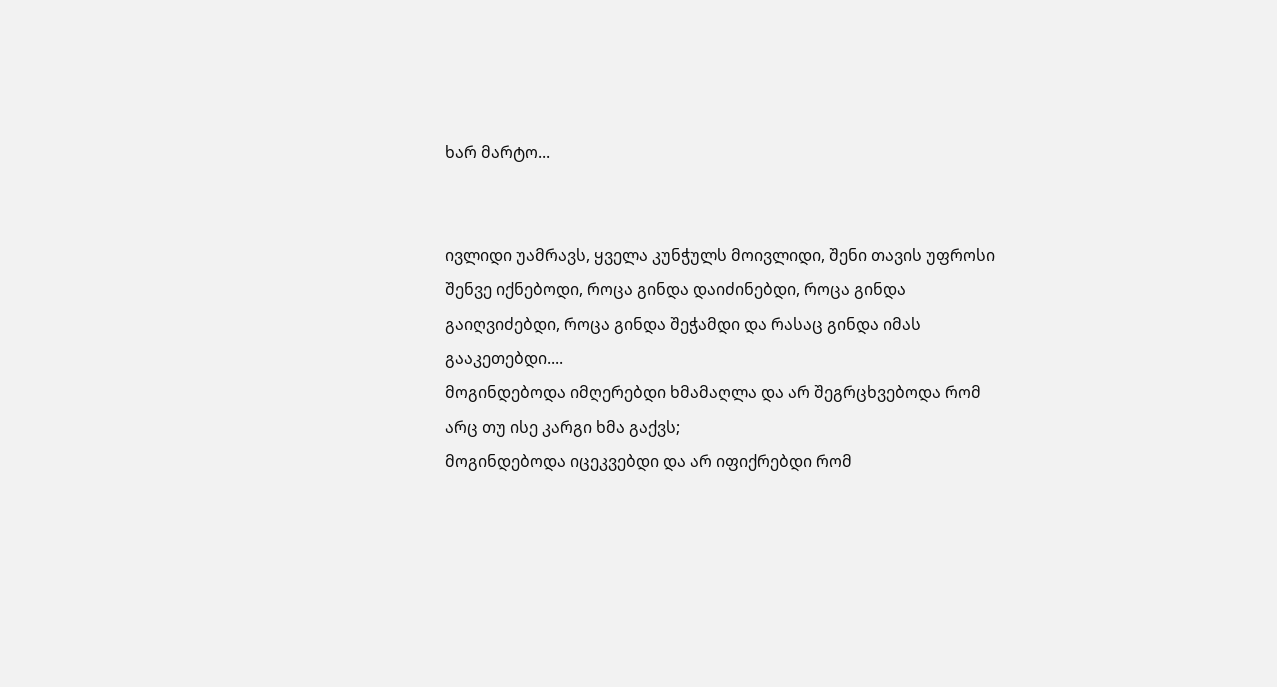ხარ მარტო...


ივლიდი უამრავს, ყველა კუნჭულს მოივლიდი, შენი თავის უფროსი შენვე იქნებოდი, როცა გინდა დაიძინებდი, როცა გინდა გაიღვიძებდი, როცა გინდა შეჭამდი და რასაც გინდა იმას გააკეთებდი....
მოგინდებოდა იმღერებდი ხმამაღლა და არ შეგრცხვებოდა რომ არც თუ ისე კარგი ხმა გაქვს;
მოგინდებოდა იცეკვებდი და არ იფიქრებდი რომ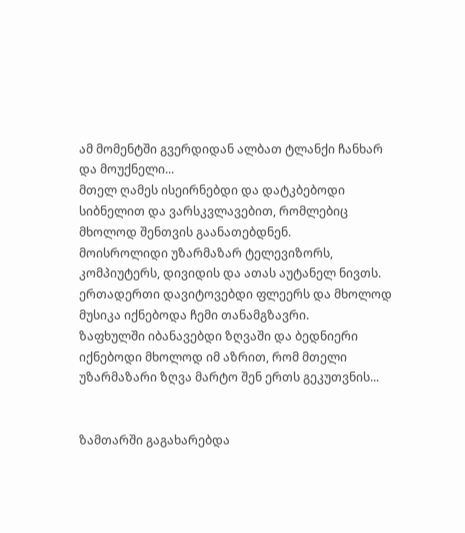ამ მომენტში გვერდიდან ალბათ ტლანქი ჩანხარ და მოუქნელი...
მთელ ღამეს ისეირნებდი და დატკბებოდი სიბნელით და ვარსკვლავებით, რომლებიც მხოლოდ შენთვის გაანათებდნენ.
მოისროლიდი უზარმაზარ ტელევიზორს, კომპიუტერს, დივიდის და ათას აუტანელ ნივთს. ერთადერთი დავიტოვებდი ფლეერს და მხოლოდ მუსიკა იქნებოდა ჩემი თანამგზავრი.
ზაფხულში იბანავებდი ზღვაში და ბედნიერი იქნებოდი მხოლოდ იმ აზრით, რომ მთელი უზარმაზარი ზღვა მარტო შენ ერთს გეკუთვნის...


ზამთარში გაგახარებდა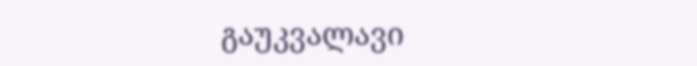გაუკვალავი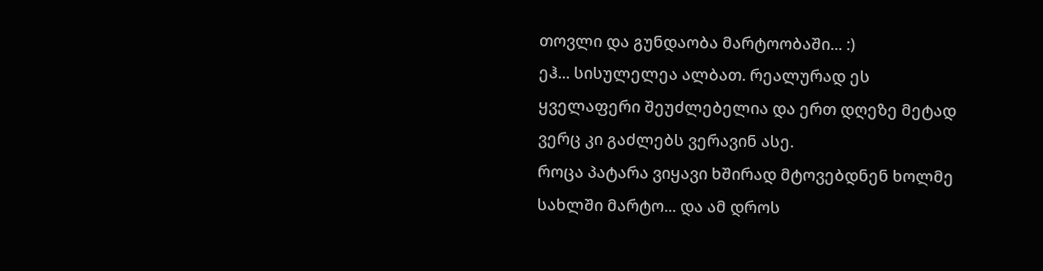თოვლი და გუნდაობა მარტოობაში... :)
ეჰ... სისულელეა ალბათ. რეალურად ეს ყველაფერი შეუძლებელია და ერთ დღეზე მეტად ვერც კი გაძლებს ვერავინ ასე.
როცა პატარა ვიყავი ხშირად მტოვებდნენ ხოლმე სახლში მარტო... და ამ დროს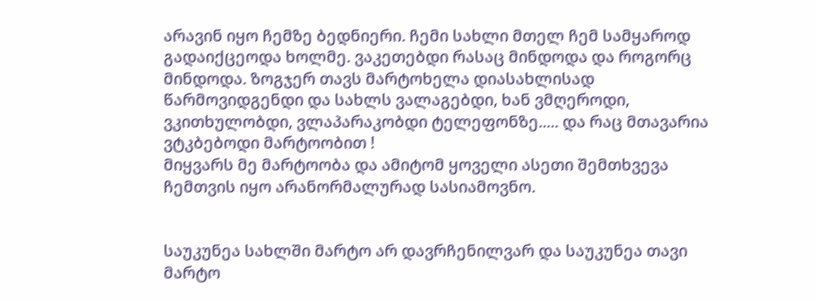არავინ იყო ჩემზე ბედნიერი. ჩემი სახლი მთელ ჩემ სამყაროდ გადაიქცეოდა ხოლმე. ვაკეთებდი რასაც მინდოდა და როგორც მინდოდა. ზოგჯერ თავს მარტოხელა დიასახლისად წარმოვიდგენდი და სახლს ვალაგებდი, ხან ვმღეროდი, ვკითხულობდი, ვლაპარაკობდი ტელეფონზე..... და რაც მთავარია ვტკბებოდი მარტოობით !
მიყვარს მე მარტოობა და ამიტომ ყოველი ასეთი შემთხვევა ჩემთვის იყო არანორმალურად სასიამოვნო.


საუკუნეა სახლში მარტო არ დავრჩენილვარ და საუკუნეა თავი მარტო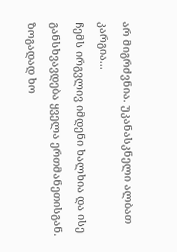არ მიგრძვნია. უკანასკნელი ალბათ კარგია...
ჩემს ირგვლივ იმდენი ხალხია და ისე განსხვავდება ყველა ერთმანეთისგან. ზოგადად ხო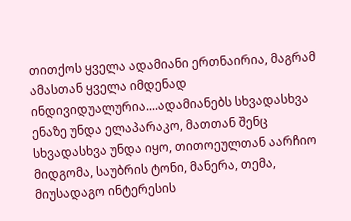თითქოს ყველა ადამიანი ერთნაირია, მაგრამ ამასთან ყველა იმდენად ინდივიდუალურია....ადამიანებს სხვადასხვა ენაზე უნდა ელაპარაკო, მათთან შენც სხვადასხვა უნდა იყო, თითოეულთან აარჩიო მიდგომა, საუბრის ტონი, მანერა, თემა, მიუსადაგო ინტერესის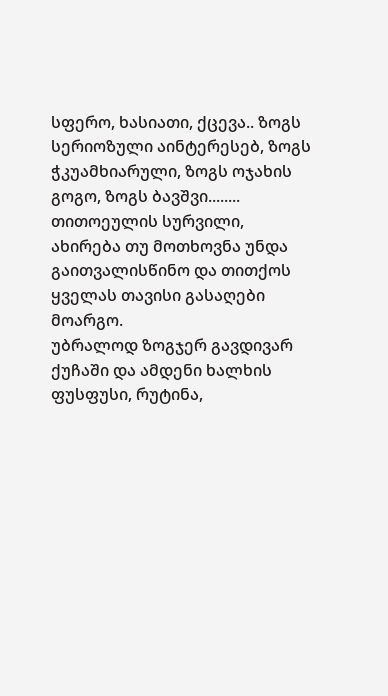სფერო, ხასიათი, ქცევა.. ზოგს სერიოზული აინტერესებ, ზოგს ჭკუამხიარული, ზოგს ოჯახის გოგო, ზოგს ბავშვი........ თითოეულის სურვილი, ახირება თუ მოთხოვნა უნდა გაითვალისწინო და თითქოს ყველას თავისი გასაღები მოარგო.
უბრალოდ ზოგჯერ გავდივარ ქუჩაში და ამდენი ხალხის ფუსფუსი, რუტინა,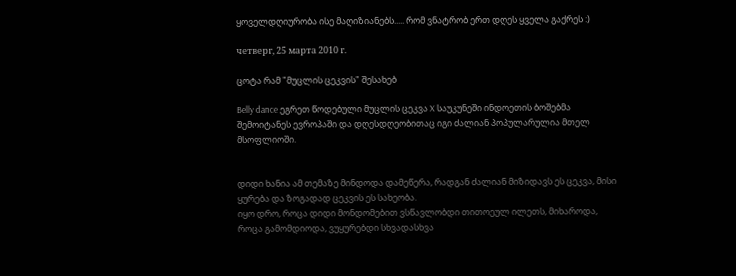ყოველდღიურობა ისე მაღიზიანებს..... რომ ვნატრობ ერთ დღეს ყველა გაქრეს :)

четверг, 25 марта 2010 г.

ცოტა რამ "მუცლის ცეკვის" შესახებ

Belly dance ეგრეთ წოდებული მუცლის ცეკვა X საუკუნეში ინდოეთის ბოშებმა შემოიტანეს ევროპაში და დღესდღეობითაც იგი ძალიან პოპულარულია მთელ მსოფლიოში.


დიდი ხანია ამ თემაზე მინდოდა დამეწერა, რადგან ძალიან მიზიდავს ეს ცეკვა, მისი ყურება და ზოგადად ცეკვის ეს სახეობა.
იყო დრო, როცა დიდი მონდომებით ვსწავლობდი თითოეულ ილეთს, მიხაროდა, როცა გამომდიოდა, ვუყურებდი სხვადასხვა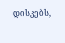დისკებს,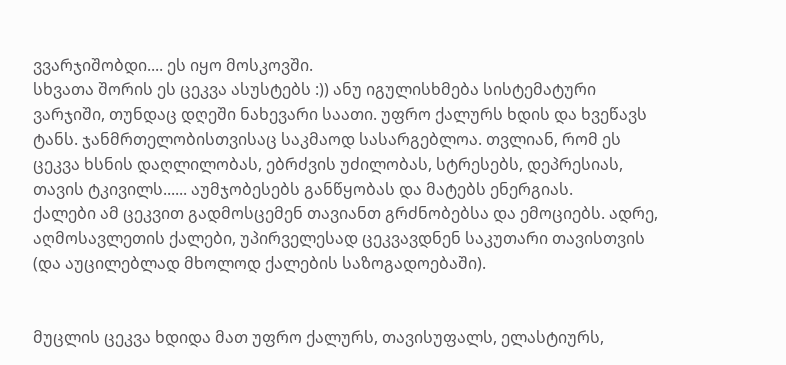ვვარჯიშობდი.... ეს იყო მოსკოვში.
სხვათა შორის ეს ცეკვა ასუსტებს :)) ანუ იგულისხმება სისტემატური ვარჯიში, თუნდაც დღეში ნახევარი საათი. უფრო ქალურს ხდის და ხვეწავს ტანს. ჯანმრთელობისთვისაც საკმაოდ სასარგებლოა. თვლიან, რომ ეს ცეკვა ხსნის დაღლილობას, ებრძვის უძილობას, სტრესებს, დეპრესიას, თავის ტკივილს...... აუმჯობესებს განწყობას და მატებს ენერგიას.
ქალები ამ ცეკვით გადმოსცემენ თავიანთ გრძნობებსა და ემოციებს. ადრე, აღმოსავლეთის ქალები, უპირველესად ცეკვავდნენ საკუთარი თავისთვის (და აუცილებლად მხოლოდ ქალების საზოგადოებაში).


მუცლის ცეკვა ხდიდა მათ უფრო ქალურს, თავისუფალს, ელასტიურს,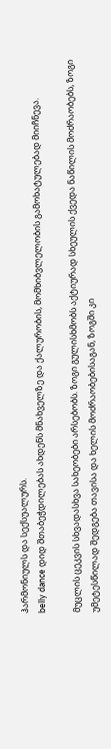ჰარმონიულს და სექსუალურს.
belly dance დიდ შთაბეჭდილებას ახდენს მნახველზე და ქალურობის, მომხიბვლელობის გამოხატულებად მიიჩნევა.

მუცლის ცეკვის სხვადასხვა სახეობები არსებობს. ზოგი გულისხმობს აქტიურად სხეულის ქვედა ნაწილის მოძრაობებს, ზოგი უმეტესწილად შედგება თავისა და ხელის მოძრაობებისაგან, ზოგში კი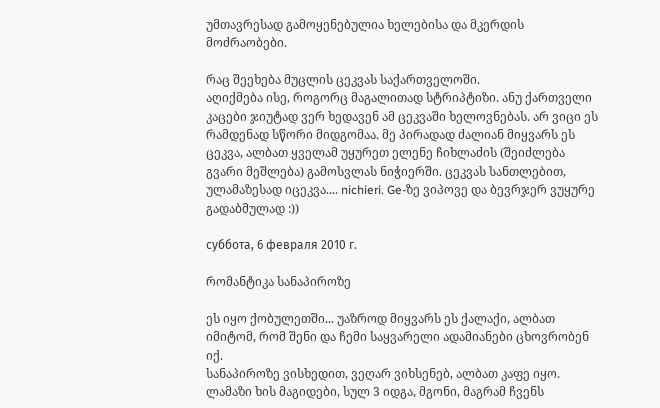უმთავრესად გამოყენებულია ხელებისა და მკერდის მოძრაობები.

რაც შეეხება მუცლის ცეკვას საქართველოში.
აღიქმება ისე, როგორც მაგალითად სტრიპტიზი. ანუ ქართველი კაცები ჯიუტად ვერ ხედავენ ამ ცეკვაში ხელოვნებას. არ ვიცი ეს რამდენად სწორი მიდგომაა. მე პირადად ძალიან მიყვარს ეს ცეკვა, ალბათ ყველამ უყურეთ ელენე ჩიხლაძის (შეიძლება გვარი მეშლება) გამოსვლას ნიჭიერში. ცეკვას სანთლებით, ულამაზესად იცეკვა.... nichieri. Ge-ზე ვიპოვე და ბევრჯერ ვუყურე გადაბმულად :))

суббота, 6 февраля 2010 г.

რომანტიკა სანაპიროზე

ეს იყო ქობულეთში... უაზროდ მიყვარს ეს ქალაქი, ალბათ იმიტომ, რომ შენი და ჩემი საყვარელი ადამიანები ცხოვრობენ იქ.
სანაპიროზე ვისხედით, ვეღარ ვიხსენებ, ალბათ კაფე იყო. ლამაზი ხის მაგიდები, სულ 3 იდგა, მგონი, მაგრამ ჩვენს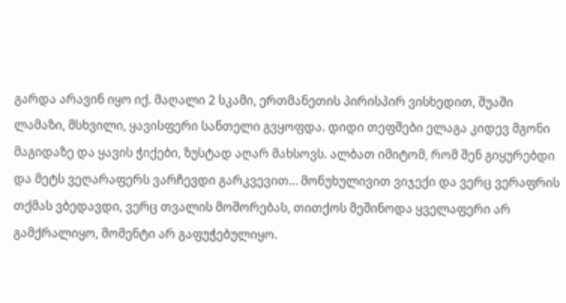გარდა არავინ იყო იქ. მაღალი 2 სკამი, ერთმანეთის პირისპირ ვისხედით, შუაში ლამაზი, მსხვილი, ყავისფერი სანთელი გვყოფდა. დიდი თეფშები ელაგა კიდევ მგონი მაგიდაზე და ყავის ჭიქები, ზუსტად აღარ მახსოვს. ალბათ იმიტომ, რომ შენ გიყურებდი და მეტს ვეღარაფერს ვარჩევდი გარკვევით... მონუხულივით ვიჯექი და ვერც ვერაფრის თქმას ვბედავდი, ვერც თვალის მოშორებას, თითქოს მეშინოდა ყველაფერი არ გამქრალიყო, მომენტი არ გაფუჭებულიყო.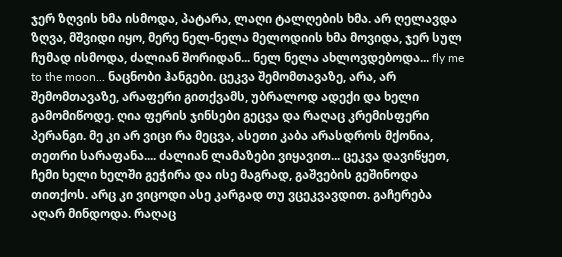ჯერ ზღვის ხმა ისმოდა, პატარა, ლაღი ტალღების ხმა. არ ღელავდა ზღვა, მშვიდი იყო, მერე ნელ-ნელა მელოდიის ხმა მოვიდა, ჯერ სულ ჩუმად ისმოდა, ძალიან შორიდან... ნელ ნელა ახლოვდებოდა... fly me to the moon... ნაცნობი ჰანგები. ცეკვა შემომთავაზე, არა, არ შემომთავაზე, არაფერი გითქვამს, უბრალოდ ადექი და ხელი გამომიწოდე. ღია ფერის ჯინსები გეცვა და რაღაც კრემისფერი პერანგი. მე კი არ ვიცი რა მეცვა, ასეთი კაბა არასდროს მქონია, თეთრი სარაფანა.... ძალიან ლამაზები ვიყავით... ცეკვა დავიწყეთ, ჩემი ხელი ხელში გეჭირა და ისე მაგრად, გაშვების გეშინოდა თითქოს. არც კი ვიცოდი ასე კარგად თუ ვცეკვავდით. გაჩერება აღარ მინდოდა. რაღაც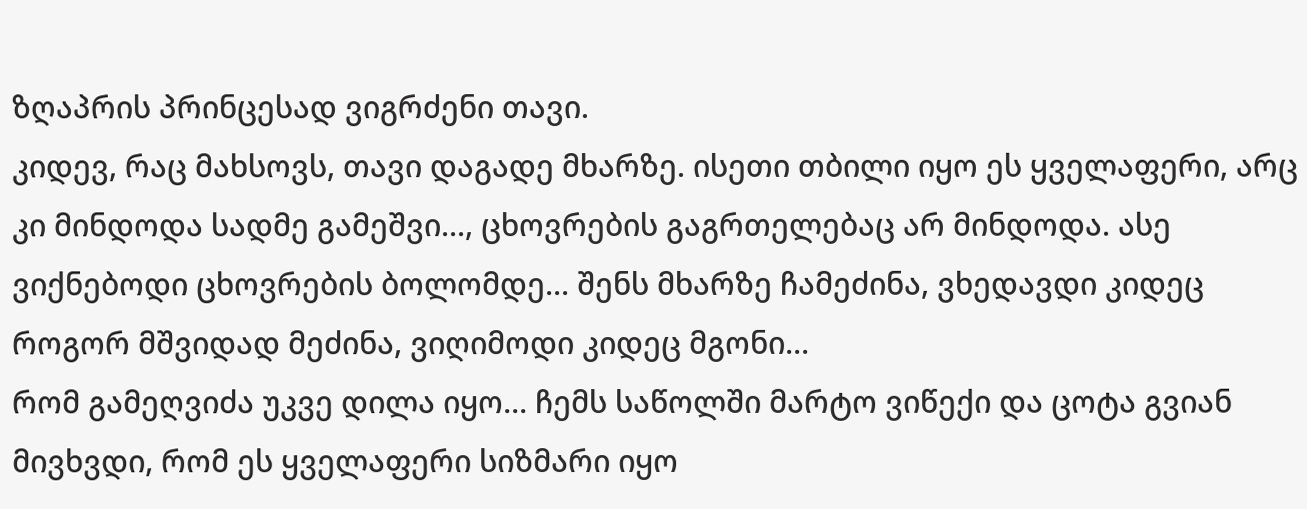ზღაპრის პრინცესად ვიგრძენი თავი.
კიდევ, რაც მახსოვს, თავი დაგადე მხარზე. ისეთი თბილი იყო ეს ყველაფერი, არც კი მინდოდა სადმე გამეშვი..., ცხოვრების გაგრთელებაც არ მინდოდა. ასე ვიქნებოდი ცხოვრების ბოლომდე... შენს მხარზე ჩამეძინა, ვხედავდი კიდეც როგორ მშვიდად მეძინა, ვიღიმოდი კიდეც მგონი...
რომ გამეღვიძა უკვე დილა იყო... ჩემს საწოლში მარტო ვიწექი და ცოტა გვიან მივხვდი, რომ ეს ყველაფერი სიზმარი იყო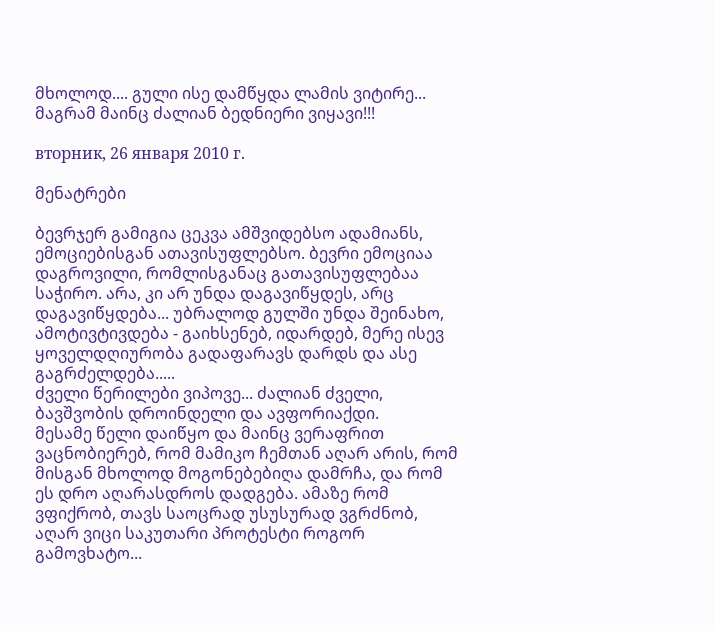მხოლოდ.... გული ისე დამწყდა ლამის ვიტირე... მაგრამ მაინც ძალიან ბედნიერი ვიყავი!!!

вторник, 26 января 2010 г.

მენატრები

ბევრჯერ გამიგია ცეკვა ამშვიდებსო ადამიანს, ემოციებისგან ათავისუფლებსო. ბევრი ემოციაა დაგროვილი, რომლისგანაც გათავისუფლებაა საჭირო. არა, კი არ უნდა დაგავიწყდეს, არც დაგავიწყდება... უბრალოდ გულში უნდა შეინახო, ამოტივტივდება - გაიხსენებ, იდარდებ, მერე ისევ ყოველდღიურობა გადაფარავს დარდს და ასე გაგრძელდება.....
ძველი წერილები ვიპოვე... ძალიან ძველი, ბავშვობის დროინდელი და ავფორიაქდი.
მესამე წელი დაიწყო და მაინც ვერაფრით ვაცნობიერებ, რომ მამიკო ჩემთან აღარ არის, რომ მისგან მხოლოდ მოგონებებიღა დამრჩა, და რომ ეს დრო აღარასდროს დადგება. ამაზე რომ ვფიქრობ, თავს საოცრად უსუსურად ვგრძნობ, აღარ ვიცი საკუთარი პროტესტი როგორ გამოვხატო...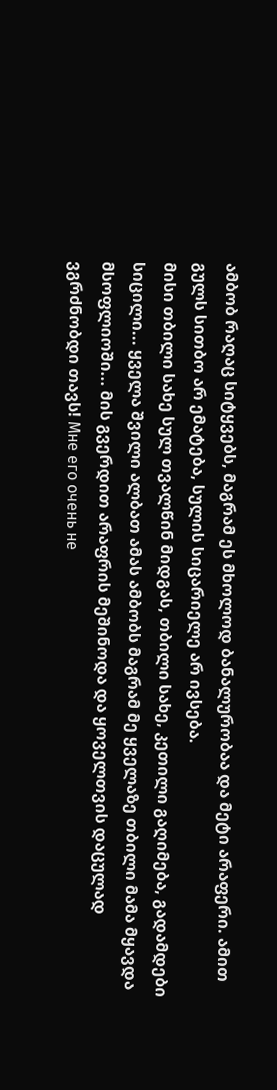ამბობ რაღაც სიტყვებს, მაგრამ ეს მხოლოდ ბანალურობაა და მეტი არაფერი. ამით გულს სითბო არ ემატება, სულის სიცარიელე არ ივსება.
მისი თბილი სახე სულ თვალწინ მიდგას, თბილი სახე, კეთილი გაღიმება, გადამდები სიცილი... ყველა შვილი ალბათ ამას ამბობს მაგრამ მე ყველაზე თბილი მამა მყავდა მსოფლიოში... მის გვერდით არაფრის მეშინოდა და ყოველთვის დაცულად ვგრძნობდი თავს! Мне его очень не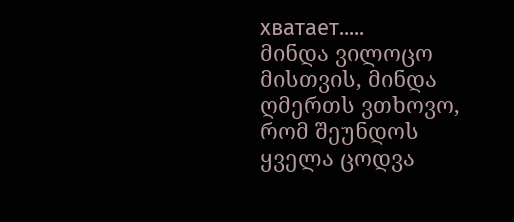хватает.....
მინდა ვილოცო მისთვის, მინდა ღმერთს ვთხოვო, რომ შეუნდოს ყველა ცოდვა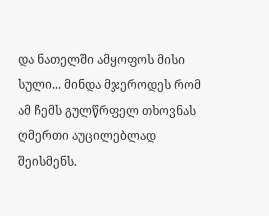და ნათელში ამყოფოს მისი სული... მინდა მჯეროდეს რომ ამ ჩემს გულწრფელ თხოვნას ღმერთი აუცილებლად შეისმენს.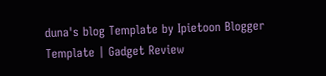duna's blog Template by Ipietoon Blogger Template | Gadget Review